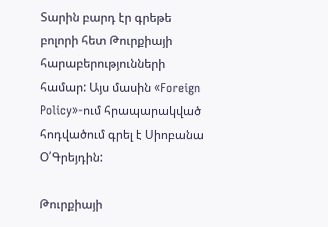Տարին բարդ էր գրեթե բոլորի հետ Թուրքիայի հարաբերությունների համար: Այս մասին «Foreign Policy»-ում հրապարակված հոդվածում գրել է Սիոբանա Օ՛Գրեյդին:

Թուրքիայի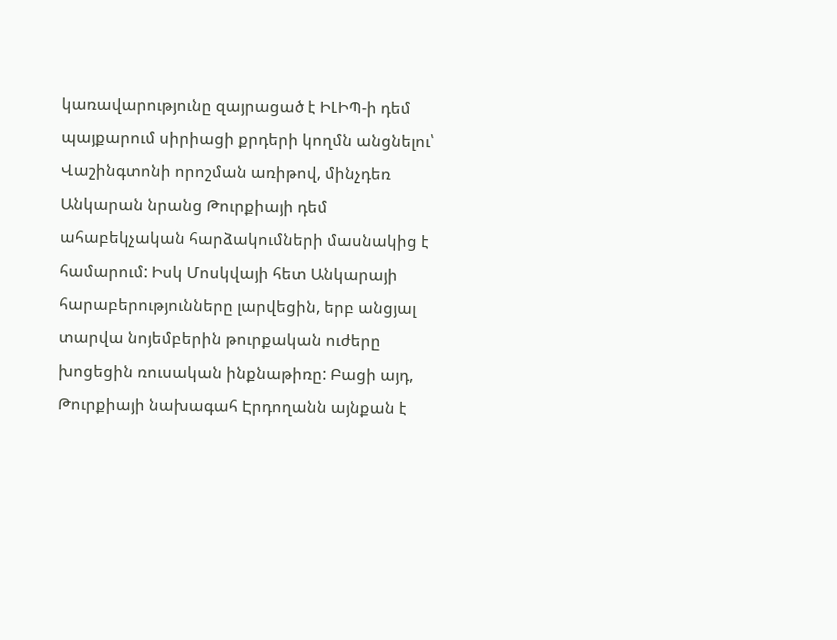կառավարությունը զայրացած է ԻԼԻՊ-ի դեմ պայքարում սիրիացի քրդերի կողմն անցնելու՝ Վաշինգտոնի որոշման առիթով, մինչդեռ Անկարան նրանց Թուրքիայի դեմ ահաբեկչական հարձակումների մասնակից է համարում: Իսկ Մոսկվայի հետ Անկարայի հարաբերությունները լարվեցին, երբ անցյալ տարվա նոյեմբերին թուրքական ուժերը խոցեցին ռուսական ինքնաթիռը: Բացի այդ, Թուրքիայի նախագահ Էրդողանն այնքան է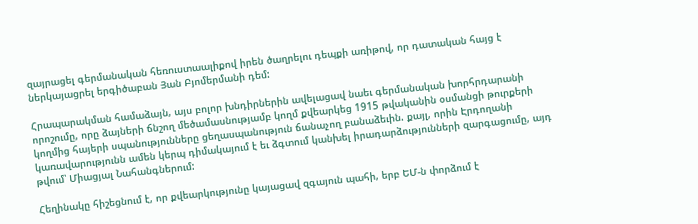զայրացել գերմանական հեռուստաալիքով իրեն ծաղրելու դեպքի առիթով, որ դատական հայց է ներկայացրել երգիծաբան Յան Բյոմերմանի դեմ:

Հրապարակման համաձայն, այս բոլոր խնդիրներին ավելացավ նաեւ գերմանական խորհրդարանի որոշումը, որը ձայների ճնշող մեծամասնությամբ կողմ քվեարկեց 1915 թվականին օսմանցի թուրքերի կողմից հայերի սպանությունները ցեղասպանություն ճանաչող բանաձեւին. քայլ, որին Էրդողանի կառավարությունն ամեն կերպ դիմակայում է եւ ձգտում կանխել իրադարձությունների զարգացումը, այդ թվում՝ Միացյալ Նահանգներում:

Հեղինակը հիշեցնում է, որ քվեարկությունը կայացավ զգայուն պահի, երբ ԵՄ-ն փորձում է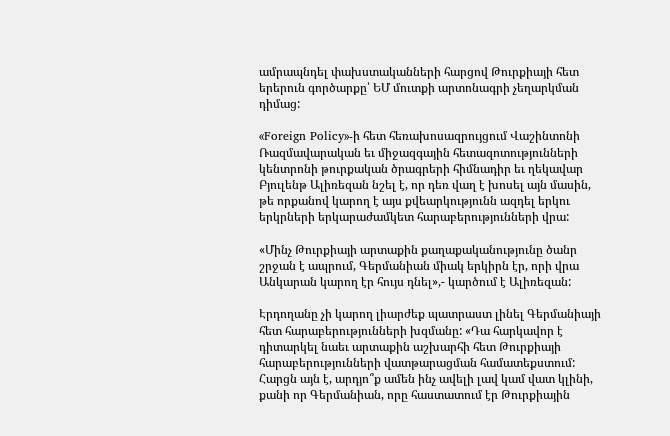ամրապնդել փախստականների հարցով Թուրքիայի հետ երերուն գործարքը՝ ԵՄ մուտքի արտոնագրի չեղարկման դիմաց:

«Foreign Policy»-ի հետ հեռախոսազրույցում Վաշինտոնի Ռազմավարական եւ միջազգային հետազոտությունների կենտրոնի թուրքական ծրագրերի հիմնադիր եւ ղեկավար Բյուլենթ Ալիռեզան նշել է, որ դեռ վաղ է խոսել այն մասին, թե որքանով կարող է այս քվեարկությունն ազդել երկու երկրների երկարաժամկետ հարաբերությունների վրա:

«Մինչ Թուրքիայի արտաքին քաղաքականությունը ծանր շրջան է ապրում, Գերմանիան միակ երկիրն էր, որի վրա Անկարան կարող էր հույս դնել»,- կարծում է Ալիռեզան:

Էրդողանը չի կարող լիարժեք պատրաստ լինել Գերմանիայի հետ հարաբերությունների խզմանը: «Դա հարկավոր է դիտարկել նաեւ արտաքին աշխարհի հետ Թուրքիայի հարաբերությունների վատթարացման համատեքստում: Հարցն այն է, արդյո՞ք ամեն ինչ ավելի լավ կամ վատ կլինի, քանի որ Գերմանիան, որը հաստատում էր Թուրքիային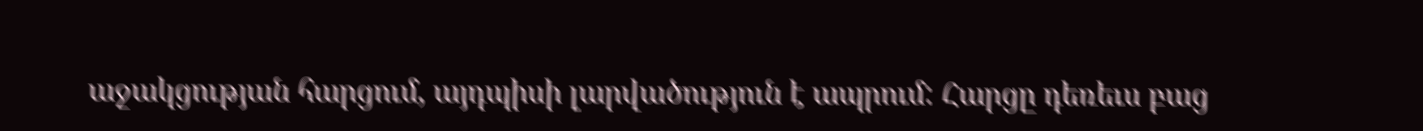աջակցության հարցում, այդպիսի լարվածություն է ապրում: Հարցը դեռեւս բաց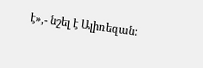է»,- նշել է Ալիռեզան: